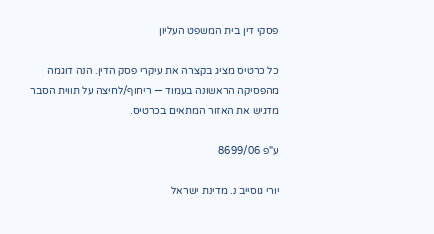פסקי דין בית המשפט העליון

כל כרטיס מציג בקצרה את עיקרי פסק הדין. הנה דוגמה מהפסיקה הראשונה בעמוד — ריחוף/לחיצה על תווית הסבר מדגיש את האזור המתאים בכרטיס.

ע"פ 8699/06

יורי גוסייב נ. מדינת ישראל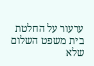ערעור על החלטת בית משפט השלום שלא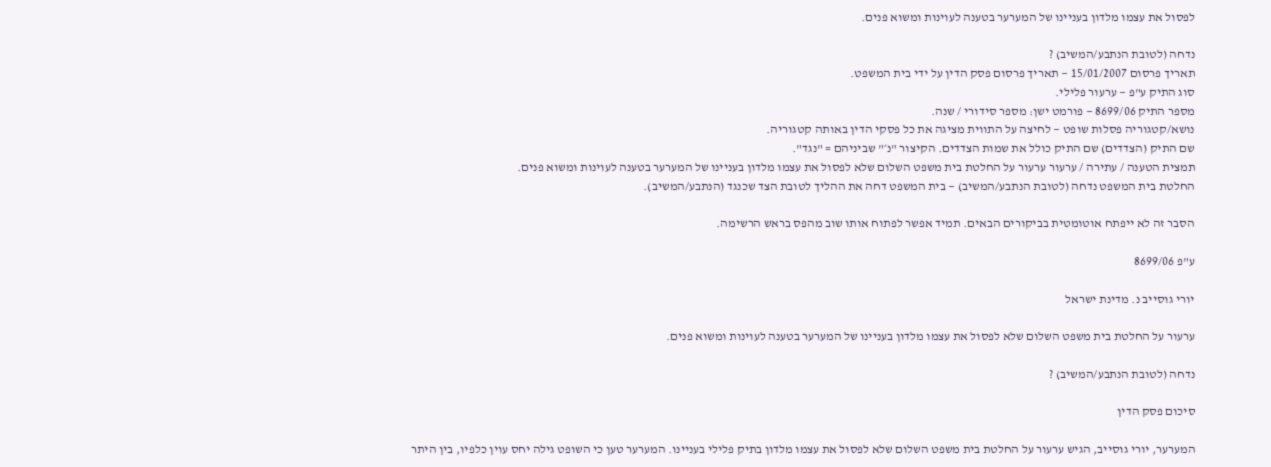לפסול את עצמו מלדון בעניינו של המערער בטענה לעוינות ומשוא פנים.

נדחה (לטובת הנתבע/המשיב) ?
תאריך פרסום 15/01/2007 — תאריך פרסום פסק הדין על ידי בית המשפט.
סוג התיק ע"פ — ערעור פלילי.
מספר התיק 8699/06 — פורמט ישן: מספר סידורי / שנה.
נושא/קטגוריה פסלות שופט — לחיצה על התווית מציגה את כל פסקי הדין באותה קטגוריה.
שם התיק (הצדדים) שם התיק כולל את שמות הצדדים. הקיצור "נ׳" שביניהם = "נגד".
תמצית הטענה / עתירה / ערעור ערעור על החלטת בית משפט השלום שלא לפסול את עצמו מלדון בעניינו של המערער בטענה לעוינות ומשוא פנים.
החלטת בית המשפט נדחה (לטובת הנתבע/המשיב) — בית המשפט דחה את ההליך לטובת הצד שכנגד (הנתבע/המשיב).

הסבר זה לא ייפתח אוטומטית בביקורים הבאים. תמיד אפשר לפתוח אותו שוב מהפס בראש הרשימה.

ע"פ 8699/06

יורי גוסייב נ. מדינת ישראל

ערעור על החלטת בית משפט השלום שלא לפסול את עצמו מלדון בעניינו של המערער בטענה לעוינות ומשוא פנים.

נדחה (לטובת הנתבע/המשיב) ?

סיכום פסק הדין

המערער, יורי גוסייב, הגיש ערעור על החלטת בית משפט השלום שלא לפסול את עצמו מלדון בתיק פלילי בעניינו. המערער טען כי השופט גילה יחס עוין כלפיו, בין היתר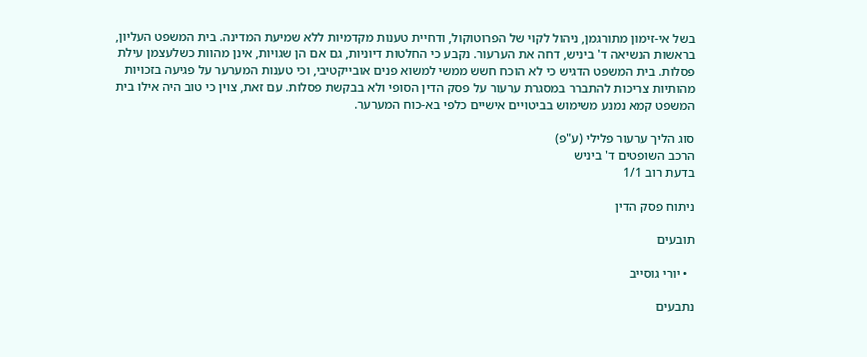בשל אי-זימון מתורגמן, ניהול לקוי של הפרוטוקול, ודחיית טענות מקדמיות ללא שמיעת המדינה. בית המשפט העליון, בראשות הנשיאה ד' ביניש, דחה את הערעור. נקבע כי החלטות דיוניות, גם אם הן שגויות, אינן מהוות כשלעצמן עילת פסלות. בית המשפט הדגיש כי לא הוכח חשש ממשי למשוא פנים אובייקטיבי, וכי טענות המערער על פגיעה בזכויות מהותיות צריכות להתברר במסגרת ערעור על פסק הדין הסופי ולא בבקשת פסלות. עם זאת, צוין כי טוב היה אילו בית המשפט קמא נמנע משימוש בביטויים אישיים כלפי בא-כוח המערער.

סוג הליך ערעור פלילי (ע"פ)
הרכב השופטים ד' ביניש
בדעת רוב 1/1

ניתוח פסק הדין

תובעים

  • יורי גוסייב

נתבעים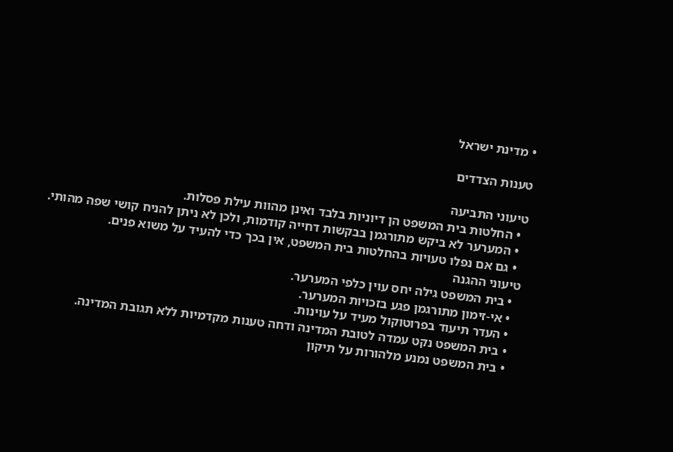• מדינת ישראל

טענות הצדדים

טיעוני התביעה
  • החלטות בית המשפט הן דיוניות בלבד ואינן מהוות עילת פסלות.
  • המערער לא ביקש מתורגמן בבקשות דחייה קודמות, ולכן לא ניתן להניח קושי שפה מהותי.
  • גם אם נפלו טעויות בהחלטות בית המשפט, אין בכך כדי להעיד על משוא פנים.
טיעוני ההגנה
  • בית המשפט גילה יחס עוין כלפי המערער.
  • אי-זימון מתורגמן פגע בזכויות המערער.
  • העדר תיעוד בפרוטוקול מעיד על עוינות.
  • בית המשפט נקט עמדה לטובת המדינה ודחה טענות מקדמיות ללא תגובת המדינה.
  • בית המשפט נמנע מלהורות על תיקון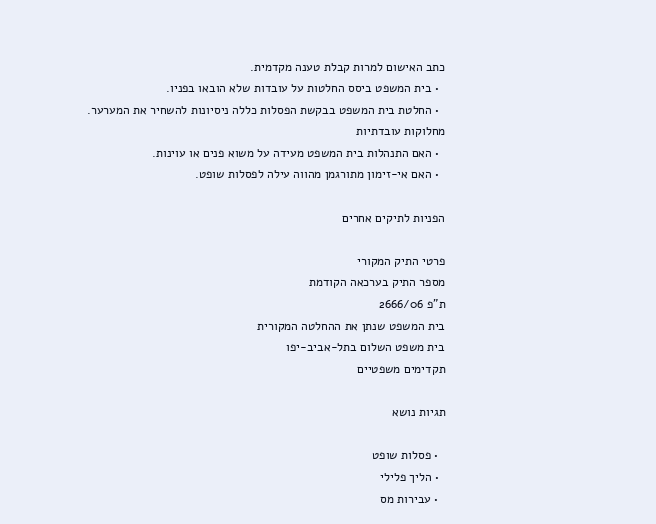כתב האישום למרות קבלת טענה מקדמית.
  • בית המשפט ביסס החלטות על עובדות שלא הובאו בפניו.
  • החלטת בית המשפט בבקשת הפסלות כללה ניסיונות להשחיר את המערער.
מחלוקות עובדתיות
  • האם התנהלות בית המשפט מעידה על משוא פנים או עוינות.
  • האם אי-זימון מתורגמן מהווה עילה לפסלות שופט.

הפניות לתיקים אחרים

פרטי התיק המקורי
מספר התיק בערכאה הקודמת
ת"פ 2666/06
בית המשפט שנתן את ההחלטה המקורית
בית משפט השלום בתל-אביב-יפו
תקדימים משפטיים

תגיות נושא

  • פסלות שופט
  • הליך פלילי
  • עבירות מס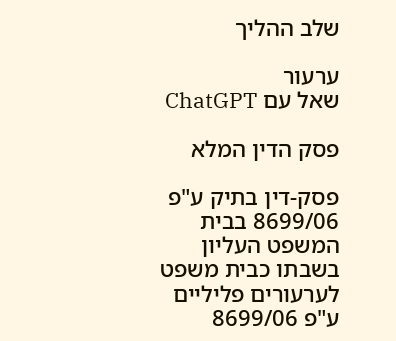שלב ההליך

ערעור
שאל עם ChatGPT

פסק הדין המלא

פסק-דין בתיק ע"פ 8699/06 בבית המשפט העליון בשבתו כבית משפט לערעורים פליליים ע"פ 8699/06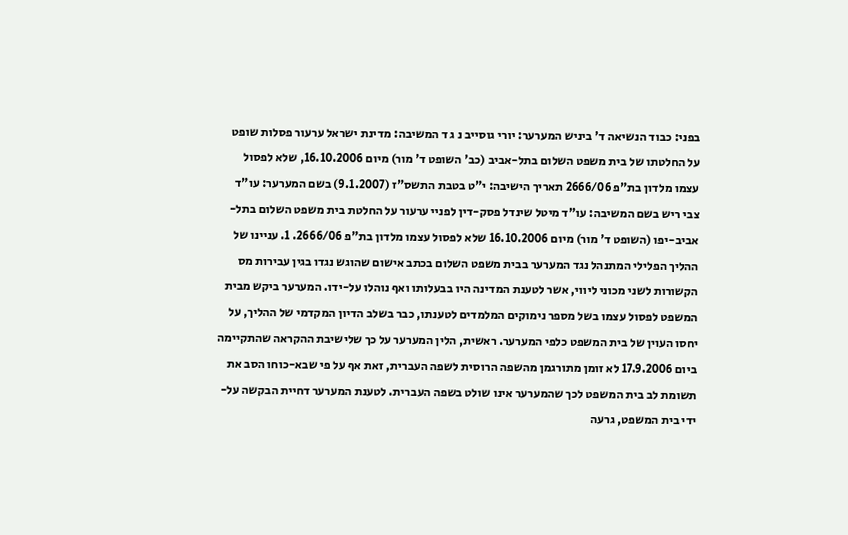בפני: כבוד הנשיאה ד' ביניש המערער: יורי גוסייב נ ג ד המשיבה: מדינת ישראל ערעור פסלות שופט על החלטתו של בית משפט השלום בתל-אביב (כב' השופט ד' מור) מיום 16.10.2006, שלא לפסול עצמו מלדון בת"פ 2666/06 תאריך הישיבה: י"ט בטבת התשס"ז (9.1.2007) בשם המערער: עו"ד צבי ריש בשם המשיבה: עו"ד מיטל שינדל פסק-דין לפניי ערעור על החלטת בית משפט השלום בתל-אביב-יפו (השופט ד' מור) מיום 16.10.2006 שלא לפסול עצמו מלדון בת"פ 2666/06. 1. עניינו של ההליך הפלילי המתנהל נגד המערער בבית משפט השלום בכתב אישום שהוגש נגדו בגין עבירות מס הקשורות לשני מכוני ליווי, אשר לטענת המדינה היו בבעלותו ואף נוהלו על-ידו. המערער ביקש מבית המשפט לפסול עצמו בשל מספר נימוקים המלמדים לטענתו, כבר בשלב הדיון המקדמי של ההליך, על יחסו העוין של בית המשפט כלפי המערער. ראשית, הלין המערער על כך שלישיבת ההקראה שהתקיימה ביום 17.9.2006 לא זומן מתורגמן מהשפה הרוסית לשפה העברית, זאת אף על פי שבא-כוחו הסב את תשומת לב בית המשפט לכך שהמערער אינו שולט בשפה העברית. לטענת המערער דחיית הבקשה על-ידי בית המשפט, גרעה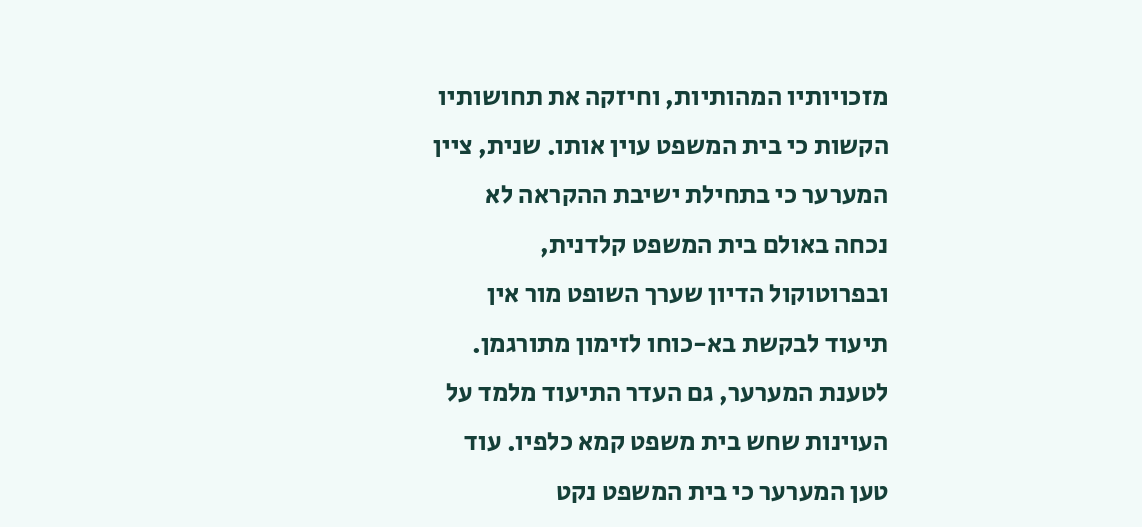מזכויותיו המהותיות, וחיזקה את תחושותיו הקשות כי בית המשפט עוין אותו. שנית, ציין המערער כי בתחילת ישיבת ההקראה לא נכחה באולם בית המשפט קלדנית, ובפרוטוקול הדיון שערך השופט מור אין תיעוד לבקשת בא-כוחו לזימון מתורגמן. לטענת המערער, גם העדר התיעוד מלמד על העוינות שחש בית משפט קמא כלפיו. עוד טען המערער כי בית המשפט נקט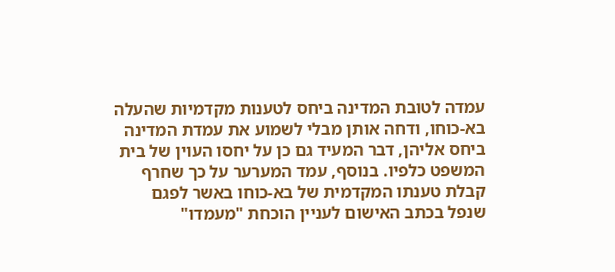עמדה לטובת המדינה ביחס לטענות מקדמיות שהעלה בא-כוחו, ודחה אותן מבלי לשמוע את עמדת המדינה ביחס אליהן, דבר המעיד גם כן על יחסו העוין של בית המשפט כלפיו. בנוסף, עמד המערער על כך שחרף קבלת טענתו המקדמית של בא-כוחו באשר לפגם שנפל בכתב האישום לעניין הוכחת "מעמדו"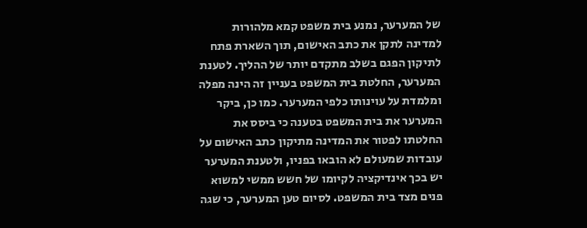של המערער, נמנע בית משפט קמא מלהורות למדינה לתקן את כתב האישום, תוך השארת פתח לתיקון הפגם בשלב מתקדם יותר של ההליך. לטענת המערער, החלטת בית המשפט בעניין זה הינה מפלה ומלמדת על עוינותו כלפי המערער. כמו כן, ביקר המערער את בית המשפט בטענה כי ביסס את החלטתו לפטור את המדינה מתיקון כתב האישום על עובדות שמעולם לא הובאו בפניו, ולטענת המערער יש בכך אינדיקציה לקיומו של חשש ממשי למשוא פנים מצד בית המשפט. לסיום טען המערער, כי שגה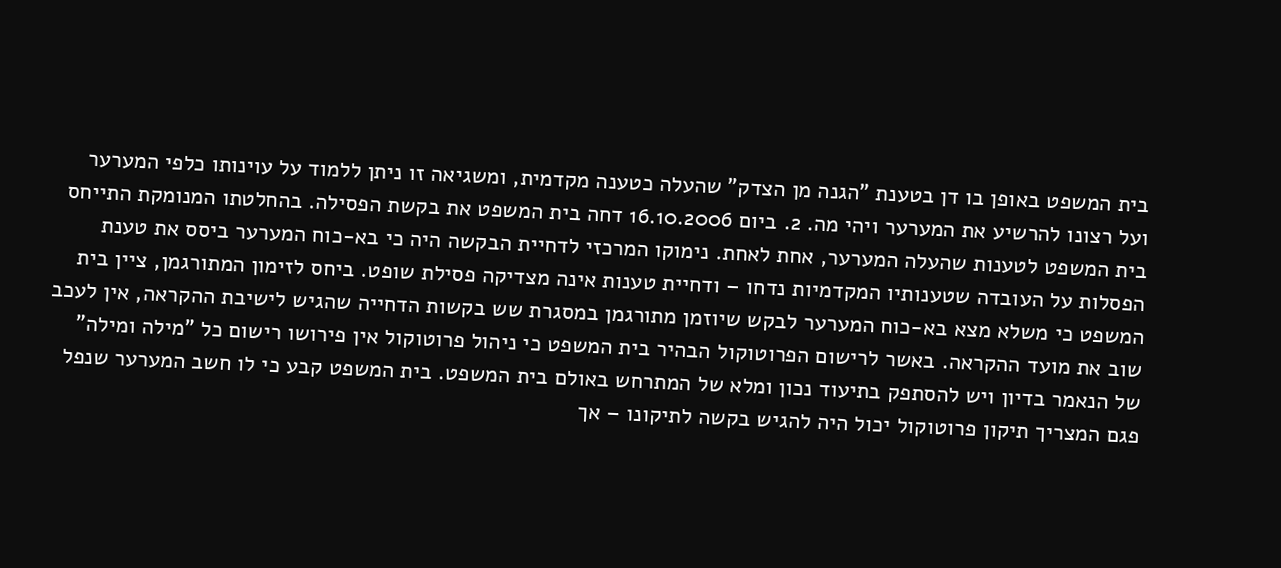בית המשפט באופן בו דן בטענת "הגנה מן הצדק" שהעלה כטענה מקדמית, ומשגיאה זו ניתן ללמוד על עוינותו כלפי המערער ועל רצונו להרשיע את המערער ויהי מה. 2. ביום 16.10.2006 דחה בית המשפט את בקשת הפסילה. בהחלטתו המנומקת התייחס בית המשפט לטענות שהעלה המערער, אחת לאחת. נימוקו המרכזי לדחיית הבקשה היה כי בא-כוח המערער ביסס את טענת הפסלות על העובדה שטענותיו המקדמיות נדחו – ודחיית טענות אינה מצדיקה פסילת שופט. ביחס לזימון המתורגמן, ציין בית המשפט כי משלא מצא בא-כוח המערער לבקש שיוזמן מתורגמן במסגרת שש בקשות הדחייה שהגיש לישיבת ההקראה, אין לעכב שוב את מועד ההקראה. באשר לרישום הפרוטוקול הבהיר בית המשפט כי ניהול פרוטוקול אין פירושו רישום כל "מילה ומילה" של הנאמר בדיון ויש להסתפק בתיעוד נכון ומלא של המתרחש באולם בית המשפט. בית המשפט קבע כי לו חשב המערער שנפל פגם המצריך תיקון פרוטוקול יכול היה להגיש בקשה לתיקונו – אך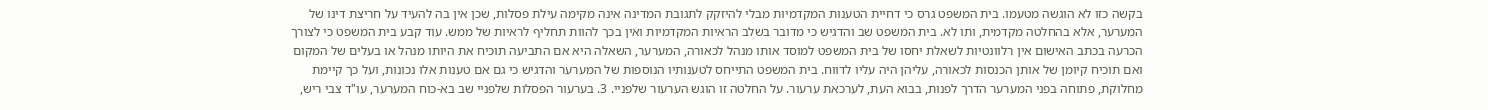בקשה כזו לא הוגשה מטעמו. בית המשפט גרס כי דחיית הטענות המקדמיות מבלי להיזקק לתגובת המדינה אינה מקימה עילת פסלות, שכן אין בה להעיד על חריצת דינו של המערער, אלא בהחלטה מקדמית, ותו לא. בית המשפט שב והדגיש כי מדובר בשלב הראיות המקדמיות ואין בכך להוות תחליף לראיות של ממש. עוד קבע בית המשפט כי לצורך הכרעה בכתב האישום אין רלוונטיות לשאלת יחסו של בית המשפט למוסד אותו מנהל לכאורה, המערער, השאלה היא אם התביעה תוכיח את היותו מנהל או בעלים של המקום ואם תוכיח קיומן של אותן הכנסות לכאורה, עליהן היה עליו לדווח. בית המשפט התייחס לטענותיו הנוספות של המערער והדגיש כי גם אם טענות אלו נכונות, ועל כך קיימת מחלוקת, פתוחה בפני המערער הדרך לפנות, בבוא העת, לערכאת ערעור. על החלטה זו הוגש הערעור שלפניי. 3. בערעור הפסלות שלפניי שב בא-כוח המערער, עו"ד צבי ריש,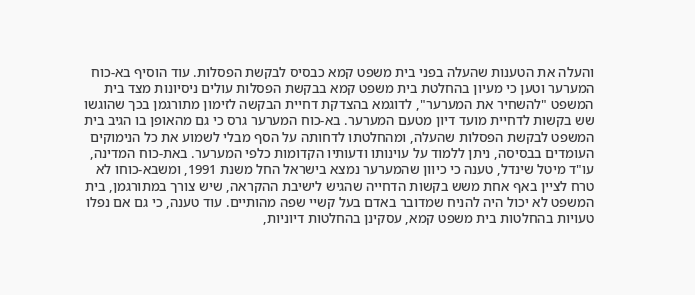והעלה את הטענות שהעלה בפני בית משפט קמא כבסיס לבקשת הפסלות. עוד הוסיף בא-כוח המערער וטען כי מעיון בהחלטת בית משפט קמא בבקשת הפסלות עולים ניסיונות מצד בית המשפט "להשחיר את המערער", לדוגמא בהצדקת דחיית הבקשה לזימון מתורגמן בכך שהוגשו שש בקשות לדחיית מועד דיון מטעם המערער. בא-כוח המערער גרס כי גם מהאופן בו הגיב בית המשפט לבקשת הפסלות שהעלה, ומהחלטתו לדחותה על הסף מבלי לשמוע את כל הנימוקים העומדים בבסיסה, ניתן ללמוד על עוינותו ודעותיו הקדומות כלפי המערער. באת-כוח המדינה, עו"ד מיטל שינדל, טענה כי כיוון שהמערער נמצא בישראל החל משנת 1991, ומשבא-כוחו לא טרח לציין באף אחת משש בקשות הדחייה שהגיש לישיבת ההקראה, שיש צורך במתורגמן, בית המשפט לא יכול היה להניח שמדובר באדם בעל קשיי שפה מהותיים. עוד טענה, כי גם אם נפלו טעויות בהחלטות בית משפט קמא, עסקינן בהחלטות דיוניות,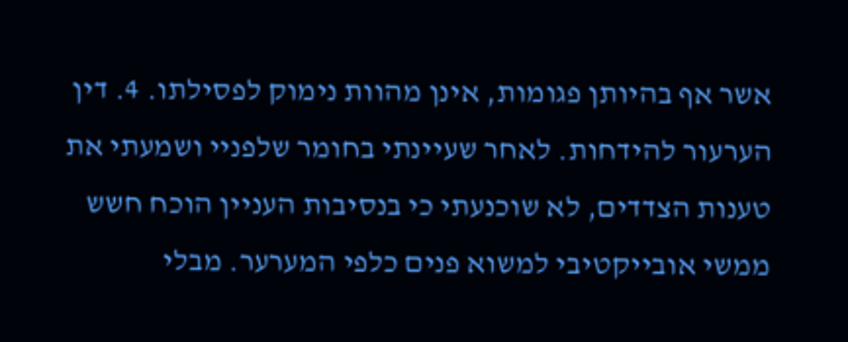אשר אף בהיותן פגומות, אינן מהוות נימוק לפסילתו. 4. דין הערעור להידחות. לאחר שעיינתי בחומר שלפניי ושמעתי את טענות הצדדים, לא שוכנעתי כי בנסיבות העניין הוכח חשש ממשי אובייקטיבי למשוא פנים כלפי המערער. מבלי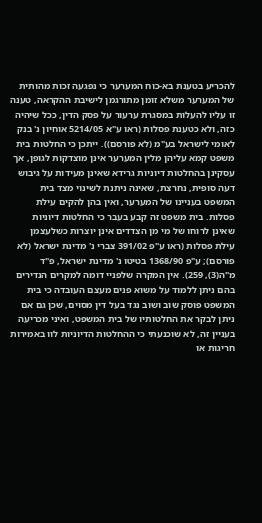להכריע בטענת בא-כוח המערער כי נפגעה זכות מהותית של המערער משלא זומן מתורגמן לישיבת ההקראה, טענה זו עליו להעלות במסגרת ערעור על פסק הדין, ככל שיהיה כזה, ולא כטענת פסלות (ראו ע"א 5214/05 אוחיון נ' בנק לאומי לישראל בע"מ (לא פורסם)). ייתכן כי החלטות בית משפט קמא עליהן מלין המערער אינן מוצדקות לגופן, אך עסקינן בהחלטות דיוניות גרידא שאינן מעידות על גיבוש דעה סופית, נחרצת, שאינה ניתנת לשינוי מצד בית המשפט בעניינו של המערער, ואין בהן להקים עילת פסלות. בית משפט זה קבע בעבר כי החלטות דיוניות שאינן לרוחו של מי מן הצדדים אינן יוצרות כשלעצמן עילת פסלות (ראו ע"פ 391/02 צברי נ' מדינת ישראל (לא פורסם); ע"פ 1368/90 בטיטו נ' מדינת ישראל, פ"ד מ"ה(3), 259). אין המקרה שלפניי דומה למקרים הנדירים בהם ניתן ללמוד על משוא פנים מעצם העובדה כי בית המשפט פוסק שוב ושוב נגד בעל דין מסוים, שכן גם אם ניתן לבקר את החלטותיו של בית המשפט, ואיני מכריעה בעניין זה, לא שוכנעתי כי ההחלטות הדיוניות לוו באמירות חריגות או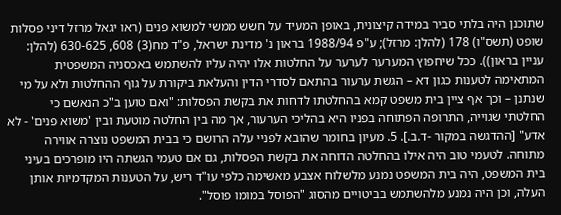שתוכנן היה בלתי סביר במידה קיצונית, באופן המעיד על חשש ממשי למשוא פנים (ראו יגאל מרזל דיני פסלות שופט (תשס"ו) 178 (להלן: מרזל); ע"פ 1988/94 בראון נ' מדינת ישראל, פ"ד מח(3) 608, 630-625 (להלן: עניין בראון)). ככל שיחפוץ המערער לערער על החלטות אלו יהיה עליו להשתמש באכסניה המשפטית המתאימה לטענות כגון דא – הגשת ערעור בהתאם לסדרי הדין והעלאת ביקורת על גוף ההחלטות ולא על מי שנתנן – וכך אף ציין בית משפט קמא בהחלטתו לדחות את בקשת הפסלות: "ואם טוען ב"כ הנאשם כי החלטתי שגוייה, התרופה הפתוחה בפניו היא בהליכי הערעור, אך מה בין החלטה מוטעת ובין 'משוא פנים' - לא אדע" [ההדגשה במקור -ד.ב.]. 5. מעיון בחומר שהובא לפניי עלה הרושם כי בבית המשפט נוצרה אווירה מתוחה. לטעמי טוב היה אילו בהחלטה הדוחה את בקשת הפסלות, גם אם טעמי הגשתה היו מופרכים בעיני בית המשפט, היה בית המשפט נמנע מלשלוח אצבע מאשימה כלפי עו"ד ריש, על הטענות המקדמיות אותן העלה, וכן היה נמנע מלהשתמש בביטויים מהסוג "הפוסל במומו פוסל".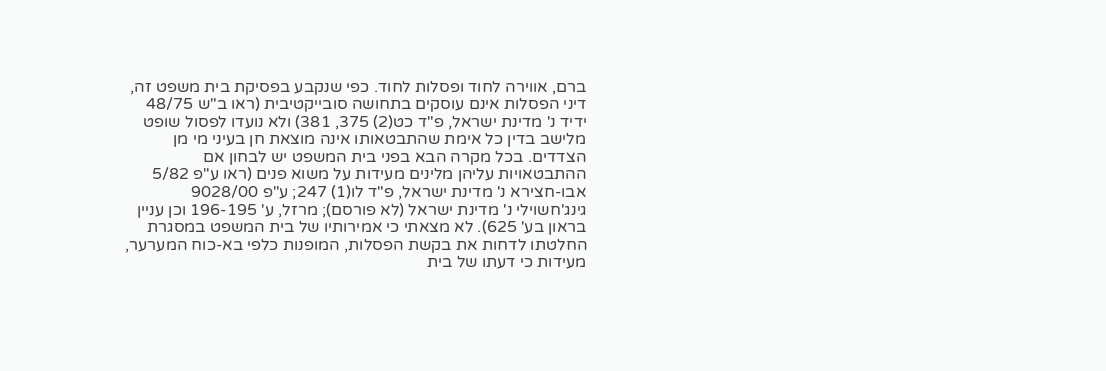ברם, אווירה לחוד ופסלות לחוד. כפי שנקבע בפסיקת בית משפט זה, דיני הפסלות אינם עוסקים בתחושה סובייקטיבית (ראו ב"ש 48/75 ידיד נ' מדינת ישראל, פ"ד כט(2) 375, 381) ולא נועדו לפסול שופט מלישב בדין כל אימת שהתבטאותו אינה מוצאת חן בעיני מי מן הצדדים. בכל מקרה הבא בפני בית המשפט יש לבחון אם ההתבטאויות עליהן מלינים מעידות על משוא פנים (ראו ע"פ 5/82 אבו-חצירא נ' מדינת ישראל, פ"ד לו(1) 247; ע"פ 9028/00 גינג'חשוילי נ' מדינת ישראל (לא פורסם); מרזל, ע' 196-195 וכן עניין בראון בע' 625). לא מצאתי כי אמירותיו של בית המשפט במסגרת החלטתו לדחות את בקשת הפסלות, המופנות כלפי בא-כוח המערער, מעידות כי דעתו של בית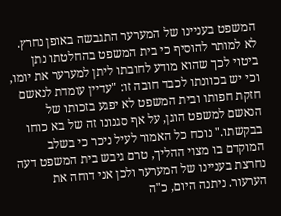המשפט בעניינו של המערער התגבשה באופן נחרץ. לא למותר להוסיף כי בית המשפט בהחלטתו נתן ביטוי לכך שהוא מודע לחובתו ליתן למערער את יומו, וכי יש בכוונתו לכבד חובה זו: "עדיין עומדת לנאשם חזקת חפותו ובית המשפט לא יפגע בזכותו של הנאשם למשפט הוגן, על אף סגנונו זה של בא כוחו בבקשתו." נוכח כל האמור לעיל ניכר כי בשלב המוקדם בו מצוי ההליך, טרם גיבש בית המשפט דעה נחרצת בעניינו של המערער ולכן אני דוחה את הערעור. ניתנה היום, כ"ה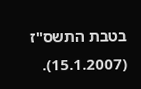בטבת התשס"ז (15.1.2007).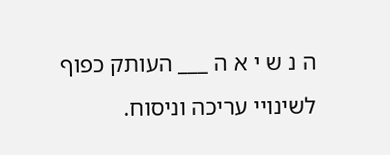ה נ ש י א ה ___ העותק כפוף לשינויי עריכה וניסוח.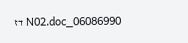06086990_N02.doc דז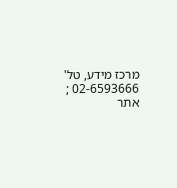מרכז מידע, טל' 02-6593666 ; אתר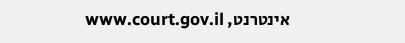אינטרנט, www.court.gov.il